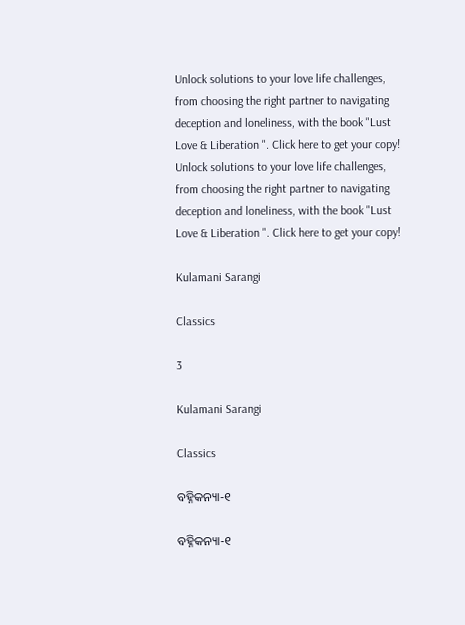Unlock solutions to your love life challenges, from choosing the right partner to navigating deception and loneliness, with the book "Lust Love & Liberation ". Click here to get your copy!
Unlock solutions to your love life challenges, from choosing the right partner to navigating deception and loneliness, with the book "Lust Love & Liberation ". Click here to get your copy!

Kulamani Sarangi

Classics

3

Kulamani Sarangi

Classics

ବହ୍ନିକନ୍ୟା-୧

ବହ୍ନିକନ୍ୟା-୧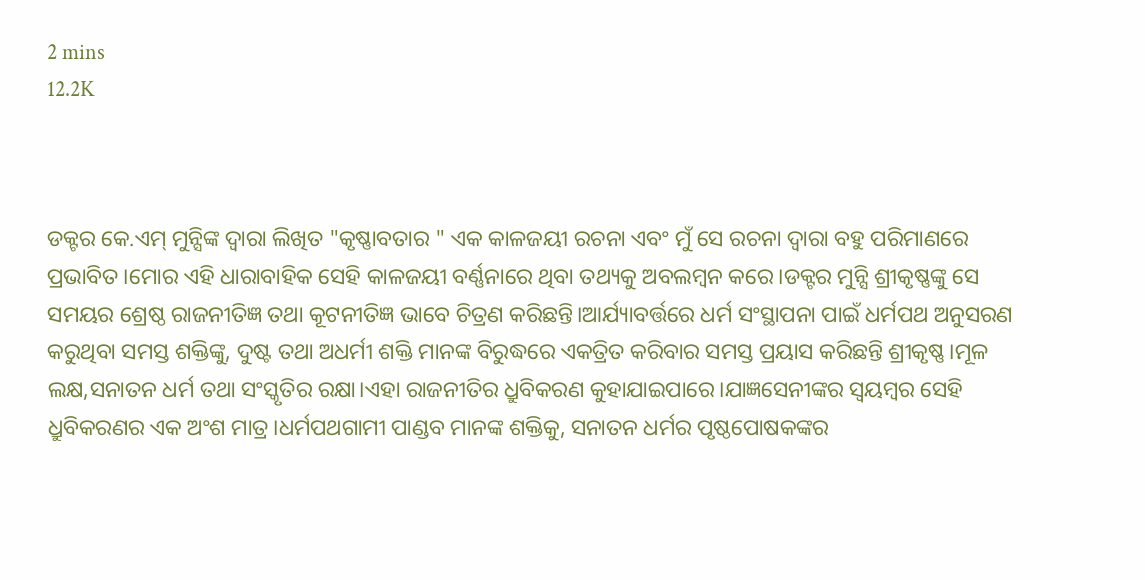2 mins
12.2K



ଡକ୍ଟର କେ.ଏମ୍ ମୁନ୍ସିଙ୍କ ଦ୍ବାରା ଲିଖିତ "କୃଷ୍ଣାବତାର " ଏକ କାଳଜୟୀ ରଚନା ଏବଂ ମୁଁ ସେ ରଚନା ଦ୍ବାରା ବହୁ ପରିମାଣରେ ପ୍ରଭାବିତ।ମୋର ଏହି ଧାରାବାହିକ ସେହି କାଳଜୟୀ ବର୍ଣ୍ଣନାରେ ଥିବା ତଥ୍ୟକୁ ଅବଲମ୍ବନ କରେ।ଡକ୍ଟର ମୁନ୍ସି ଶ୍ରୀକୃଷ୍ଣଙ୍କୁ ସେ ସମୟର ଶ୍ରେଷ୍ଠ ରାଜନୀତିଜ୍ଞ ତଥା କୂଟନୀତିଜ୍ଞ ଭାବେ ଚିତ୍ରଣ କରିଛନ୍ତି।ଆର୍ଯ୍ୟାବର୍ତ୍ତରେ ଧର୍ମ ସଂସ୍ଥାପନା ପାଇଁ ଧର୍ମପଥ ଅନୁସରଣ କରୁଥିବା ସମସ୍ତ ଶକ୍ତିଙ୍କୁ, ଦୁଷ୍ଟ ତଥା ଅଧର୍ମୀ ଶକ୍ତି ମାନଙ୍କ ବିରୁଦ୍ଧରେ ଏକତ୍ରିତ କରିବାର ସମସ୍ତ ପ୍ରୟାସ କରିଛନ୍ତି ଶ୍ରୀକୃଷ୍ଣ।ମୂଳ ଲକ୍ଷ,ସନାତନ ଧର୍ମ ତଥା ସଂସ୍କୃତିର ରକ୍ଷା।ଏହା ରାଜନୀତିର ଧ୍ରୁବିକରଣ କୁହାଯାଇପାରେ।ଯାଜ୍ଞସେନୀଙ୍କର ସ୍ବୟମ୍ବର ସେହି ଧ୍ରୁବିକରଣର ଏକ ଅଂଶ ମାତ୍ର।ଧର୍ମପଥଗାମୀ ପାଣ୍ଡବ ମାନଙ୍କ ଶକ୍ତିକୁ, ସନାତନ ଧର୍ମର ପୃଷ୍ଠପୋଷକଙ୍କର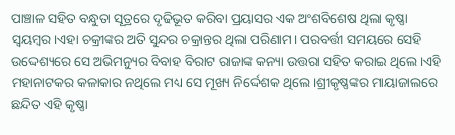ପାଞ୍ଚାଳ ସହିତ ବନ୍ଧୁତା ସୂତ୍ରରେ ଦୃଢିଭୂତ କରିବା ପ୍ରୟାସର ଏକ ଅଂଶବିଶେଷ ଥିଲା କୃଷ୍ଣା ସ୍ବୟମ୍ବର।ଏହା ଚକ୍ରୀଙ୍କର ଅତି ସୁନ୍ଦର ଚକ୍ରାନ୍ତର ଥିଲା ପରିଣାମ। ପରବର୍ତ୍ତୀ ସମୟରେ ସେହି ଉଦ୍ଦେଶ୍ୟରେ ସେ ଅଭିମନ୍ୟୁର ବିବାହ ବିରାଟ ରାଜାଙ୍କ କନ୍ୟା ଉତ୍ତରା ସହିତ କରାଇ ଥିଲେ।ଏହି ମହାନାଟକର କଳାକାର ନଥିଲେ ମଧ୍ୟ ସେ ମୂଖ୍ୟ ନିର୍ଦ୍ଦେଶକ ଥିଲେ।ଶ୍ରୀକୃଷ୍ଣଙ୍କର ମାୟାଜାଲରେ ଛନ୍ଦିତ ଏହି କୃଷ୍ଣା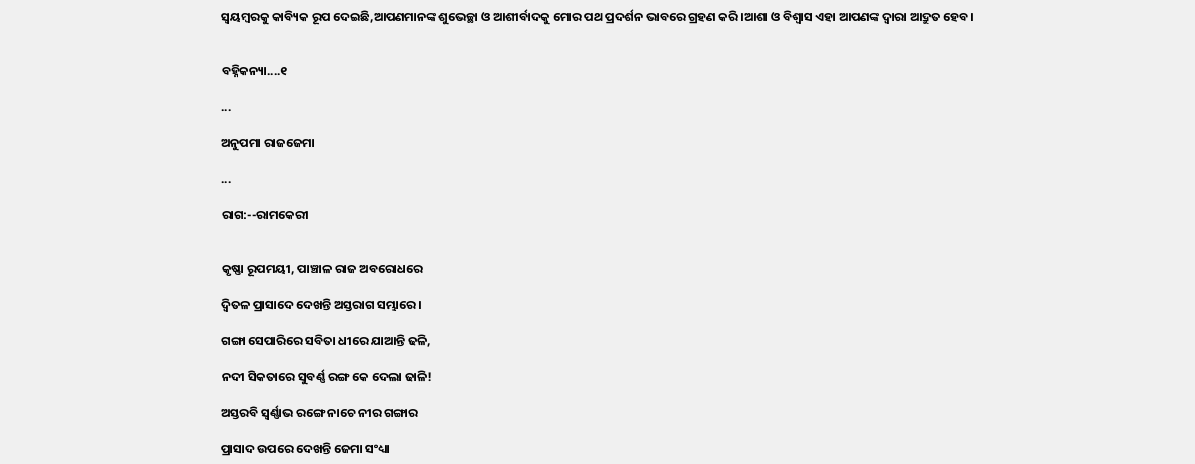ସ୍ବୟମ୍ବରକୁ କାବ୍ୟିକ ରୂପ ଦେଇଛି,ଆପଣମାନଙ୍କ ଶୁଭେଚ୍ଛା ଓ ଆଶୀର୍ବାଦକୁ ମୋର ପଥ ପ୍ରଦର୍ଶନ ଭାବରେ ଗ୍ରହଣ କରି।ଆଶା ଓ ବିଶ୍ବାସ ଏହା ଆପଣଙ୍କ ଦ୍ବାରା ଆଦ୍ରୁତ ହେବ।


ବହ୍ନିକନ୍ୟା....୧

...

ଅନୁପମା ରାଜଜେମା

...

ରାଗ:--ରାମକେରୀ


କୃଷ୍ଣା ରୂପମୟୀ, ପାଞ୍ଚାଳ ରାଜ ଅବରୋଧରେ

ଦ୍ବିତଳ ପ୍ରାସାଦେ ଦେଖନ୍ତି ଅସ୍ତରାଗ ସମ୍ଭାରେ।

ଗଙ୍ଗା ସେପାରିରେ ସବିତା ଧୀରେ ଯାଆନ୍ତି ଢଳି,

ନଦୀ ସିକତାରେ ସୁବର୍ଣ୍ଣ ରଙ୍ଗ କେ ଦେଲା ଢାଳି!

ଅସ୍ତରବି ସ୍ବର୍ଣ୍ଣାଭ ରଙ୍ଗେ ନାଚେ ନୀର ଗଙ୍ଗାର

ପ୍ରାସାଦ ଉପରେ ଦେଖନ୍ତି ଜେମା ସଂଧ୍ୟା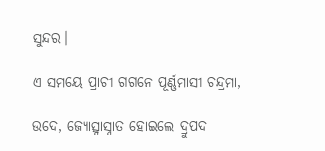ସୁନ୍ଦର।

ଏ ସମୟେ ପ୍ରାଚୀ ଗଗନେ ପୂର୍ଣ୍ଣମାସୀ ଚନ୍ଦ୍ରମା,

ଉଦେ, ଜ୍ୟୋତ୍ସ୍ନାସ୍ନାତ ହୋଇଲେ ଦ୍ରୁପଦ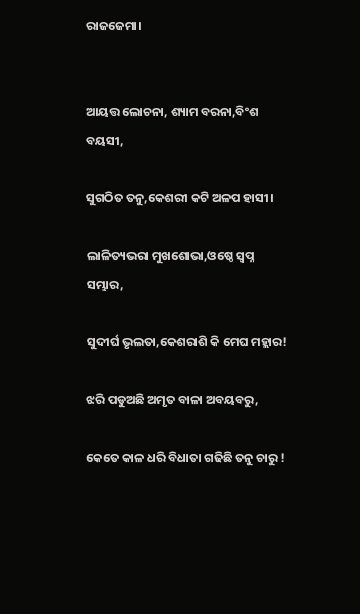ରାଜଜେମା।


ଆୟତ୍ତ ଲୋଚନା, ଶ୍ୟାମ ବରନା,ବିଂଶ ବୟସୀ,

ସୁଗଠିତ ତନୁ,କେଶରୀ କଟି ଅଳପ ହାସୀ।

ଲାଳିତ୍ୟଭରା ମୁଖଶୋଭା,ଓଷ୍ଠେ ସ୍ବପ୍ନ ସମ୍ଭାର,

ସୁଦୀର୍ଘ ଭୃଲତା,କେଶରାଶି କି ମେଘ ମହ୍ଲାର!

ଝରି ପଡୁଅଛି ଅମୃତ ବାଳା ଅବୟବରୁ,

କେତେ କାଳ ଧରି ବିଧାତା ଗଢିଛି ତନୁ ଚାରୁ !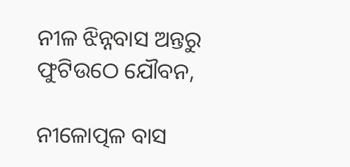ନୀଳ ଝିନ୍ନବାସ ଅନ୍ତରୁ ଫୁଟିଉଠେ ଯୌବନ,

ନୀଳୋତ୍ପଳ ବାସ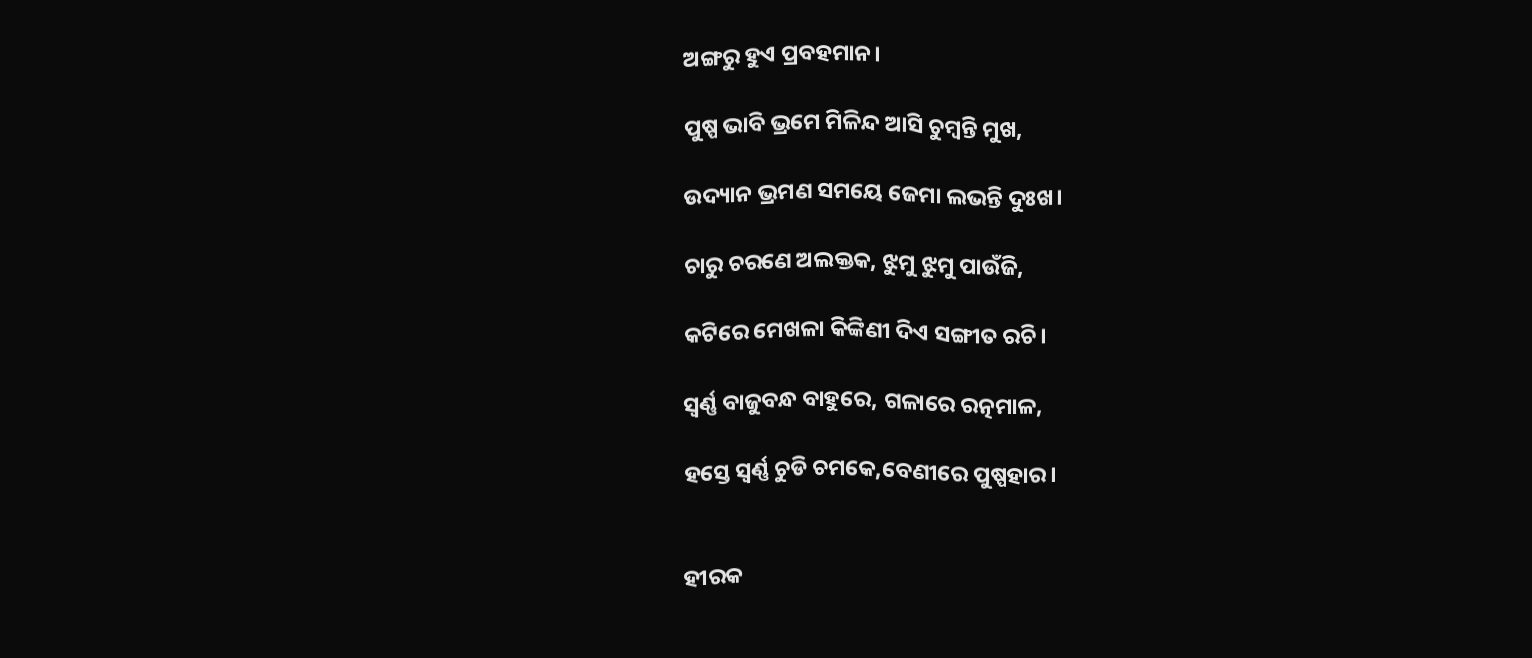ଅଙ୍ଗରୁ ହୁଏ ପ୍ରବହମାନ।

ପୁଷ୍ପ ଭାବି ଭ୍ରମେ ମିଳିନ୍ଦ ଆସି ଚୁମ୍ବନ୍ତି ମୁଖ,

ଉଦ୍ୟାନ ଭ୍ରମଣ ସମୟେ ଜେମା ଲଭନ୍ତି ଦୁଃଖ।

ଚାରୁ ଚରଣେ ଅଲକ୍ତକ, ଝୁମୁ ଝୁମୁ ପାଉଁଜି,

କଟିରେ ମେଖଳା କିଙ୍କିଣୀ ଦିଏ ସଙ୍ଗୀତ ରଚି।

ସ୍ୱର୍ଣ୍ଣ ବାଜୁବନ୍ଧ ବାହୁରେ, ଗଳାରେ ରତ୍ନମାଳ,

ହସ୍ତେ ସ୍ବର୍ଣ୍ଣ ଚୁଡି ଚମକେ,ବେଣୀରେ ପୁଷ୍ପହାର।


ହୀରକ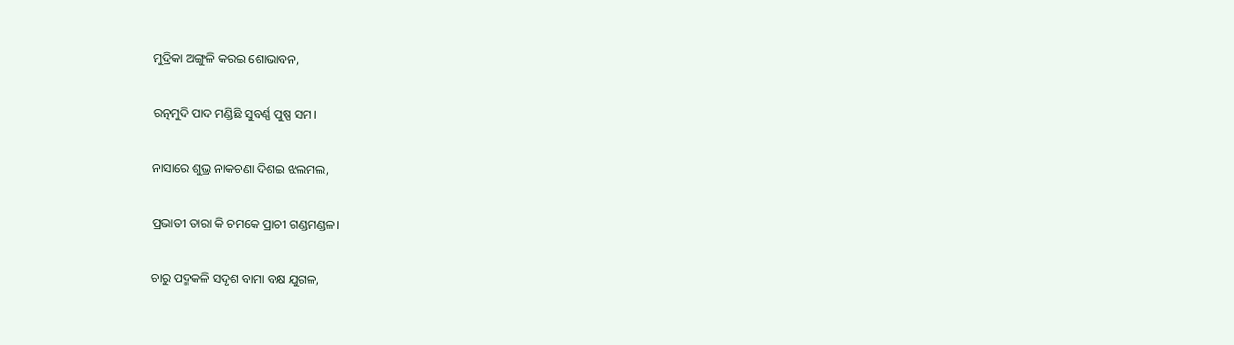ମୁଦ୍ରିକା ଅଙ୍ଗୁଳି କରଇ ଶୋଭାବନ,

ରତ୍ନମୁଦି ପାଦ ମଣ୍ଡିଛି ସୁବର୍ଣ୍ଣ ପୁଷ୍ପ ସମ।

ନାସାରେ ଶୁଭ୍ର ନାକଚଣା ଦିଶଇ ଝଲମଲ,

ପ୍ରଭାତୀ ତାରା କି ଚମକେ ପ୍ରାଚୀ ଗଣ୍ଡମଣ୍ଡଳ।

ଚାରୁ ପଦ୍ମକଳି ସଦୃଶ ବାମା ବକ୍ଷ ଯୁଗଳ,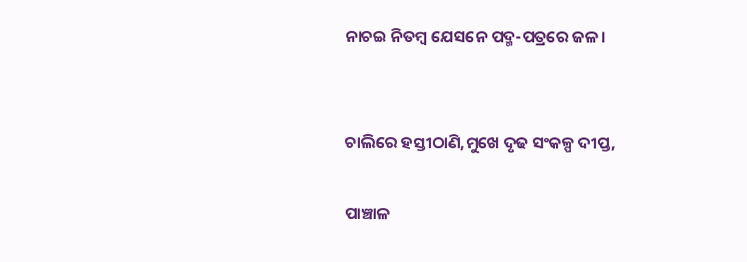ନାଚଇ ନିତମ୍ବ ଯେସନେ ପଦ୍ମ-ପତ୍ରରେ ଜଳ।


ଚାଲିରେ ହସ୍ତୀଠାଣି,ମୁଖେ ଦୃଢ ସଂକଳ୍ପ ଦୀପ୍ତ,

ପାଞ୍ଚାଳ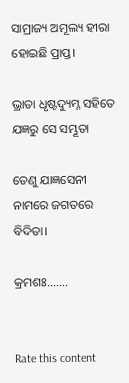ସାମ୍ରାଜ୍ୟ ଅମୂଲ୍ୟ ହୀରା ହୋଇଛି ପ୍ରାପ୍ତ।

ଭ୍ରାତା ଧୃଷ୍ଟଦ୍ୟୁମ୍ନ ସହିତେ ଯଜ୍ଞରୁ ସେ ସମ୍ଭୂତା

ତେଣୁ ଯାଜ୍ଞସେନୀ ନାମରେ ଜଗତରେ ବିଦିତା।

କ୍ରମଶଃ.......


Rate this content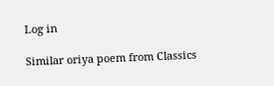Log in

Similar oriya poem from Classics